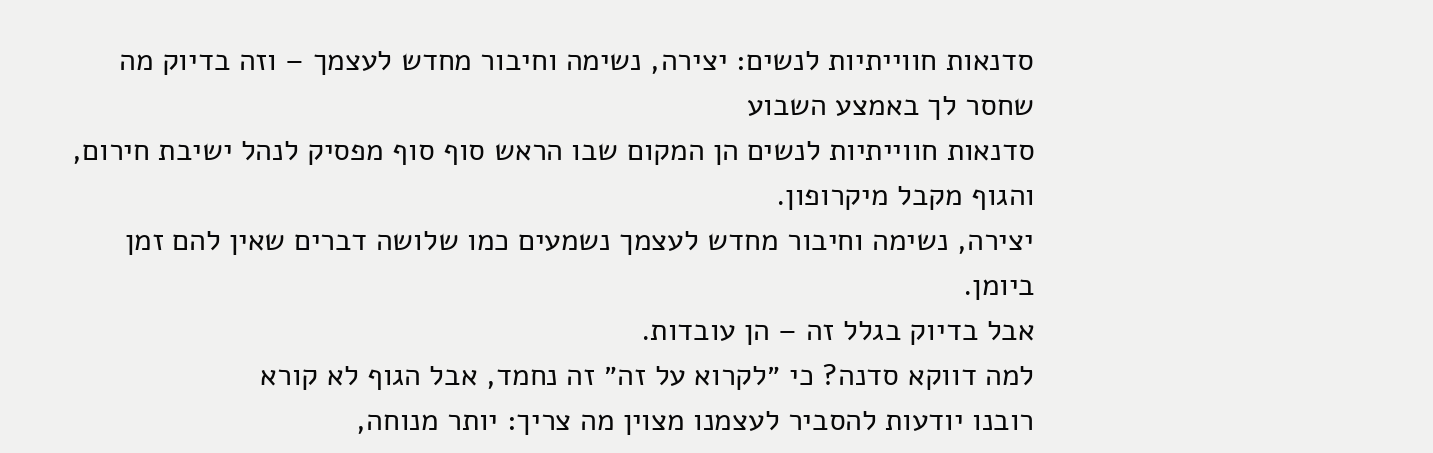סדנאות חווייתיות לנשים: יצירה, נשימה וחיבור מחדש לעצמך – וזה בדיוק מה שחסר לך באמצע השבוע
סדנאות חווייתיות לנשים הן המקום שבו הראש סוף סוף מפסיק לנהל ישיבת חירום, והגוף מקבל מיקרופון.
יצירה, נשימה וחיבור מחדש לעצמך נשמעים כמו שלושה דברים שאין להם זמן ביומן.
אבל בדיוק בגלל זה – הן עובדות.
למה דווקא סדנה? כי ״לקרוא על זה״ זה נחמד, אבל הגוף לא קורא
רובנו יודעות להסביר לעצמנו מצוין מה צריך: יותר מנוחה,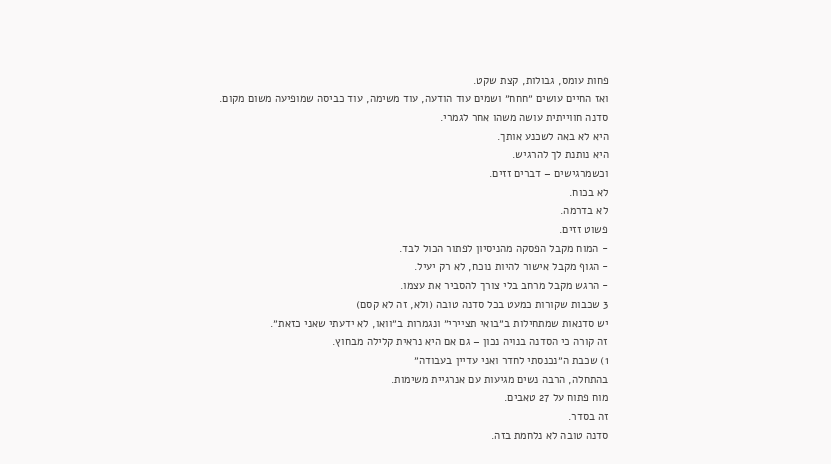פחות עומס, גבולות, קצת שקט.
ואז החיים עושים ״חחח״ ושמים עוד הודעה, עוד משימה, עוד כביסה שמופיעה משום מקום.
סדנה חווייתית עושה משהו אחר לגמרי.
היא לא באה לשכנע אותך.
היא נותנת לך להרגיש.
וכשמרגישים – דברים זזים.
לא בכוח.
לא בדרמה.
פשוט זזים.
- המוח מקבל הפסקה מהניסיון לפתור הכול לבד.
- הגוף מקבל אישור להיות נוכח, לא רק יעיל.
- הרגש מקבל מרחב בלי צורך להסביר את עצמו.
3 שכבות שקורות כמעט בכל סדנה טובה (ולא, זה לא קסם)
יש סדנאות שמתחילות ב״בואי תציירי״ ונגמרות ב״וואו, לא ידעתי שאני כזאת״.
זה קורה כי הסדנה בנויה נכון – גם אם היא נראית קלילה מבחוץ.
1) שכבת ה״נכנסתי לחדר ואני עדיין בעבודה״
בהתחלה, הרבה נשים מגיעות עם אנרגיית משימות.
מוח פתוח על 27 טאבים.
זה בסדר.
סדנה טובה לא נלחמת בזה.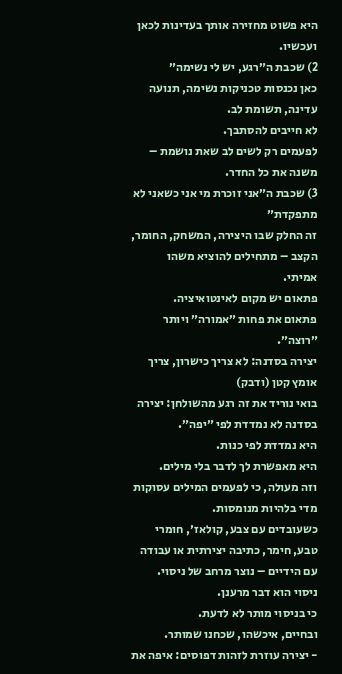היא פשוט מחזירה אותך בעדינות לכאן ועכשיו.
2) שכבת ה״רגע, יש לי נשימה״
כאן נכנסות טכניקות נשימה, תנועה עדינה, תשומת לב.
לא חייבים להסתבך.
לפעמים רק לשים לב שאת נושמת – משנה את כל החדר.
3) שכבת ה״אני זוכרת מי אני כשאני לא מתפקדת״
זה החלק שבו היצירה, המשחק, החומר, הקצב – מתחילים להוציא משהו אמיתי.
פתאום יש מקום לאינטואיציה.
פתאום את פחות ״אמורה״ ויותר ״רוצה״.
יצירה בסדנה: לא צריך כישרון, צריך אומץ קטן (ודבק)
בואי נוריד את זה רגע מהשולחן: יצירה בסדנה לא נמדדת לפי ״יפה״.
היא נמדדת לפי כנות.
היא מאפשרת לך לדבר בלי מילים.
וזה מעולה, כי לפעמים המילים עסוקות מדי בלהיות מנומסות.
כשעובדים עם צבע, קולאז׳, חומרי טבע, חימר, כתיבה יצירתית או עבודה עם הידיים – נוצר מרחב של ניסוי.
ניסוי הוא דבר מרענן.
כי בניסוי מותר לא לדעת.
ובחיים, איכשהו, שכחנו שמותר.
- יצירה עוזרת לזהות דפוסים: איפה את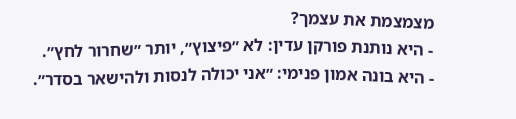מצמצמת את עצמך?
- היא נותנת פורקן עדין: לא ״פיצוץ״, יותר ״שחרור לחץ״.
- היא בונה אמון פנימי: ״אני יכולה לנסות ולהישאר בסדר״.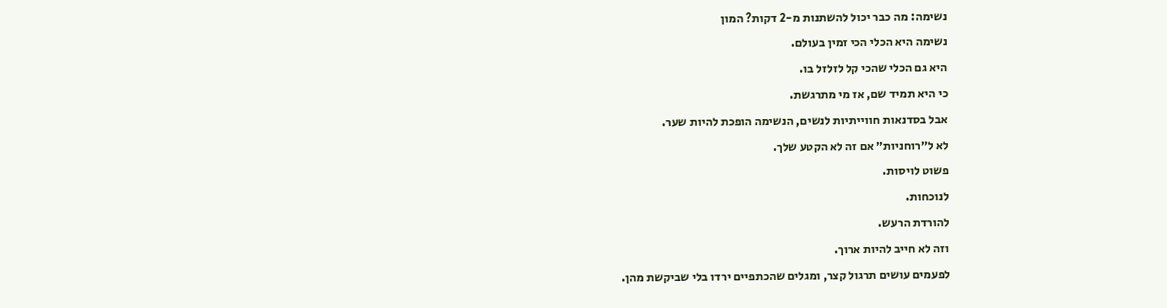נשימה: מה כבר יכול להשתנות מ-2 דקות? המון
נשימה היא הכלי הכי זמין בעולם.
היא גם הכלי שהכי קל לזלזל בו.
כי היא תמיד שם, אז מי מתרגשת.
אבל בסדנאות חווייתיות לנשים, הנשימה הופכת להיות שער.
לא ל״רוחניות״ אם זה לא הקטע שלך.
פשוט לויסות.
לנוכחות.
להורדת הרעש.
וזה לא חייב להיות ארוך.
לפעמים עושים תרגול קצר, ומגלים שהכתפיים ירדו בלי שביקשת מהן.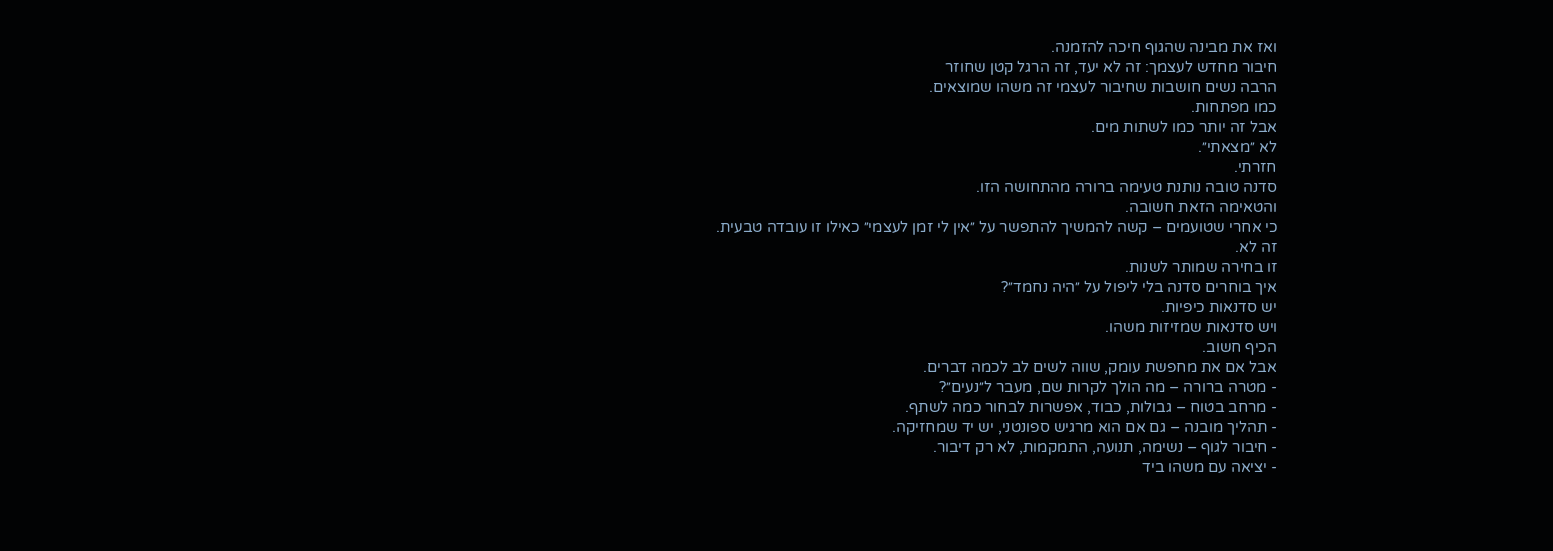ואז את מבינה שהגוף חיכה להזמנה.
חיבור מחדש לעצמך: זה לא יעד, זה הרגל קטן שחוזר
הרבה נשים חושבות שחיבור לעצמי זה משהו שמוצאים.
כמו מפתחות.
אבל זה יותר כמו לשתות מים.
לא ״מצאתי״.
חזרתי.
סדנה טובה נותנת טעימה ברורה מהתחושה הזו.
והטאימה הזאת חשובה.
כי אחרי שטועמים – קשה להמשיך להתפשר על ״אין לי זמן לעצמי״ כאילו זו עובדה טבעית.
זה לא.
זו בחירה שמותר לשנות.
איך בוחרים סדנה בלי ליפול על ״היה נחמד״?
יש סדנאות כיפיות.
ויש סדנאות שמזיזות משהו.
הכיף חשוב.
אבל אם את מחפשת עומק, שווה לשים לב לכמה דברים.
- מטרה ברורה – מה הולך לקרות שם, מעבר ל״נעים״?
- מרחב בטוח – גבולות, כבוד, אפשרות לבחור כמה לשתף.
- תהליך מובנה – גם אם הוא מרגיש ספונטני, יש יד שמחזיקה.
- חיבור לגוף – נשימה, תנועה, התמקמות, לא רק דיבור.
- יציאה עם משהו ביד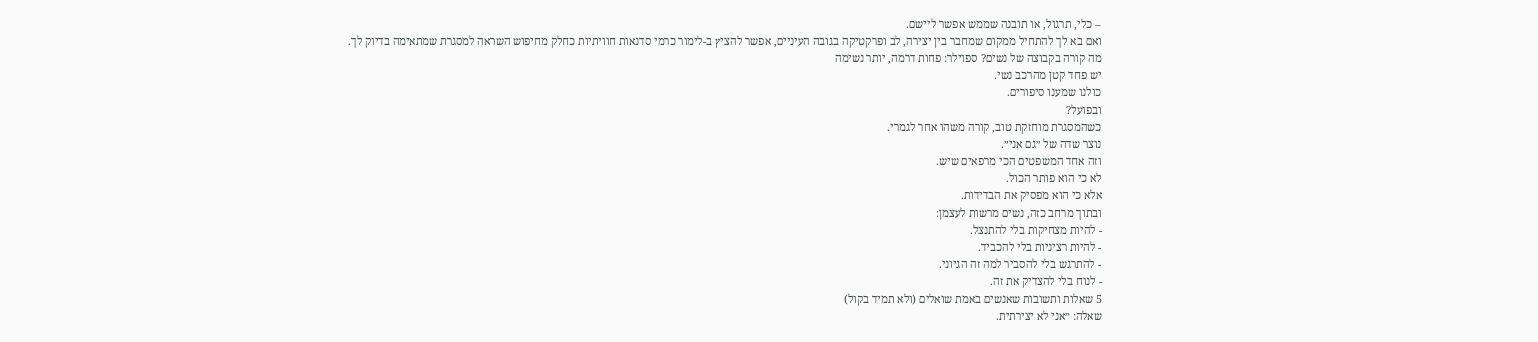– כלי, תרגול, או תובנה שממש אפשר ליישם.
ואם בא לך להתחיל ממקום שמחבר בין יצירה, לב ופרקטיקה בגובה העיניים, אפשר להציץ ב-לימור כרמי סדנאות חוויתיות כחלק מחיפוש השראה למסגרת שמתאימה בדיוק לך.
מה קורה בקבוצה של נשים? ספוילר: פחות דרמה, יותר נשימה
יש פחד קטן מהרכב נשי.
כולנו שמענו סיפורים.
ובפועל?
כשהמסגרת מוחזקת טוב, קורה משהו אחר לגמרי.
נוצר שדה של ״גם אני״.
וזה אחד המשפטים הכי מרפאים שיש.
לא כי הוא פותר הכול.
אלא כי הוא מפסיק את הבדידות.
ובתוך מרחב כזה, נשים מרשות לעצמן:
- להיות מצחיקות בלי להתנצל.
- להיות רציניות בלי להכביד.
- להתרגש בלי להסביר למה זה הגיוני.
- לנוח בלי להצדיק את זה.
5 שאלות ותשובות שאנשים באמת שואלים (ולא תמיד בקול)
שאלה: ״אני לא יצירתית.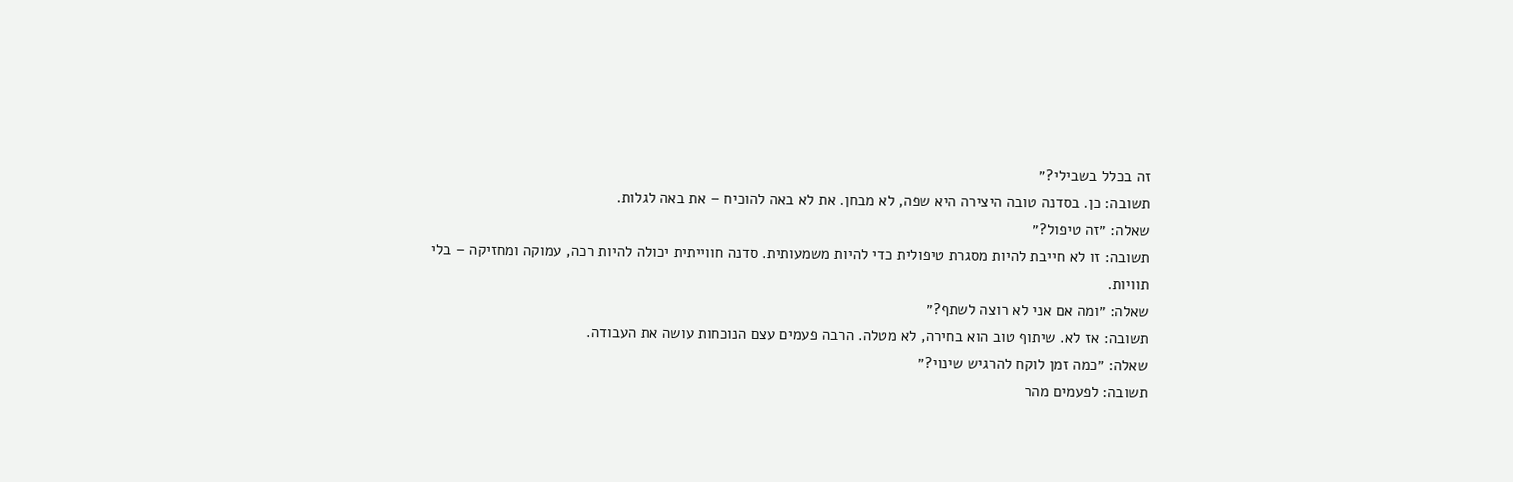זה בכלל בשבילי?״
תשובה: כן. בסדנה טובה היצירה היא שפה, לא מבחן. את לא באה להוכיח – את באה לגלות.
שאלה: ״זה טיפול?״
תשובה: זו לא חייבת להיות מסגרת טיפולית כדי להיות משמעותית. סדנה חווייתית יכולה להיות רכה, עמוקה ומחזיקה – בלי תוויות.
שאלה: ״ומה אם אני לא רוצה לשתף?״
תשובה: אז לא. שיתוף טוב הוא בחירה, לא מטלה. הרבה פעמים עצם הנוכחות עושה את העבודה.
שאלה: ״כמה זמן לוקח להרגיש שינוי?״
תשובה: לפעמים מהר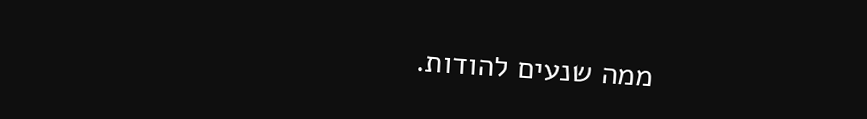ממה שנעים להודות.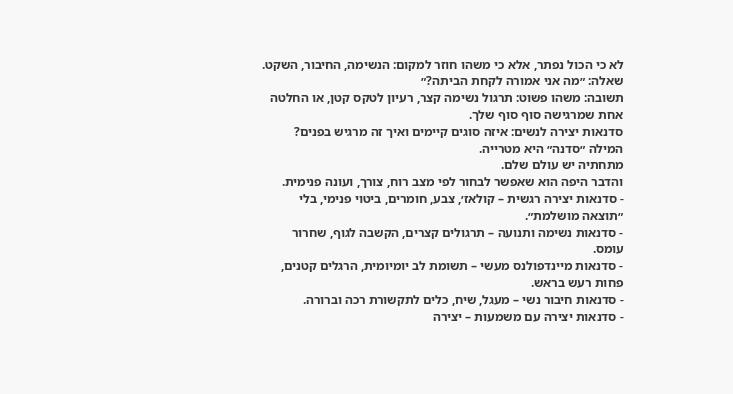לא כי הכול נפתר, אלא כי משהו חוזר למקום: הנשימה, החיבור, השקט.
שאלה: ״מה אני אמורה לקחת הביתה?״
תשובה: משהו פשוט: תרגול נשימה קצר, רעיון לטקס קטן, או החלטה אחת שמרגישה סוף סוף שלך.
סדנאות יצירה לנשים: איזה סוגים קיימים ואיך זה מרגיש בפנים?
המילה ״סדנה״ היא מטרייה.
מתחתיה יש עולם שלם.
והדבר היפה הוא שאפשר לבחור לפי מצב רוח, צורך, ועונה פנימית.
- סדנאות יצירה רגשית – קולאז׳, צבע, חומרים, ביטוי פנימי, בלי ״תוצאה מושלמת״.
- סדנאות נשימה ותנועה – תרגולים קצרים, הקשבה לגוף, שחרור עומס.
- סדנאות מיינדפולנס מעשי – תשומת לב יומיומית, הרגלים קטנים, פחות רעש בראש.
- סדנאות חיבור נשי – מעגל, שיח, כלים לתקשורת רכה וברורה.
- סדנאות יצירה עם משמעות – יצירה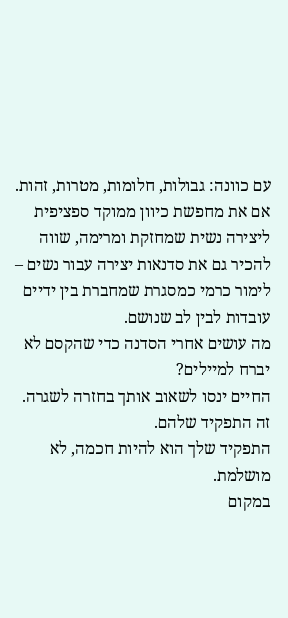עם כוונה: גבולות, חלומות, מטרות, זהות.
אם את מחפשת כיוון ממוקד ספציפית ליצירה נשית שמחזקת ומרימה, שווה להכיר גם את סדנאות יצירה עבור נשים – לימור כרמי כמסגרת שמחברת בין ידיים עובדות לבין לב שנושם.
מה עושים אחרי הסדנה כדי שהקסם לא יברח למיילים?
החיים ינסו לשאוב אותך בחזרה לשגרה.
זה התפקיד שלהם.
התפקיד שלך הוא להיות חכמה, לא מושלמת.
במקום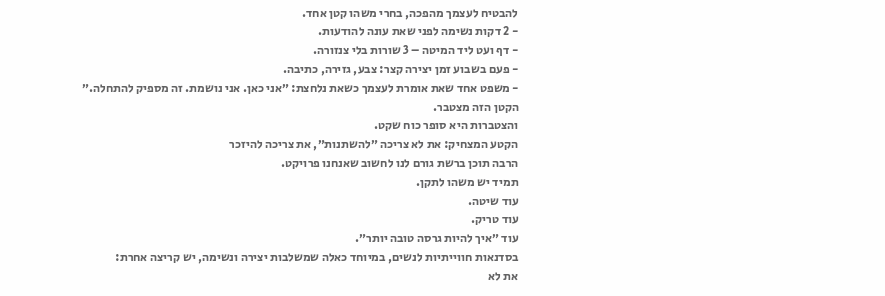להבטיח לעצמך מהפכה, בחרי משהו קטן אחד.
- 2 דקות נשימה לפני שאת עונה להודעות.
- דף ועט ליד המיטה – 3 שורות בלי צנזורה.
- פעם בשבוע זמן יצירה קצר: צבע, גזירה, כתיבה.
- משפט אחד שאת אומרת לעצמך כשאת נלחצת: ״אני כאן. אני נושמת. זה מספיק להתחלה.״
הקטן הזה מצטבר.
והצטברות היא סופר כוח שקט.
הקטע המצחיק: את לא צריכה ״להשתנות״, את צריכה להיזכר
הרבה תוכן ברשת גורם לנו לחשוב שאנחנו פרויקט.
תמיד יש משהו לתקן.
עוד שיטה.
עוד טריק.
עוד ״איך להיות גרסה טובה יותר״.
בסדנאות חווייתיות לנשים, במיוחד כאלה שמשלבות יצירה ונשימה, יש קריצה אחרת:
את לא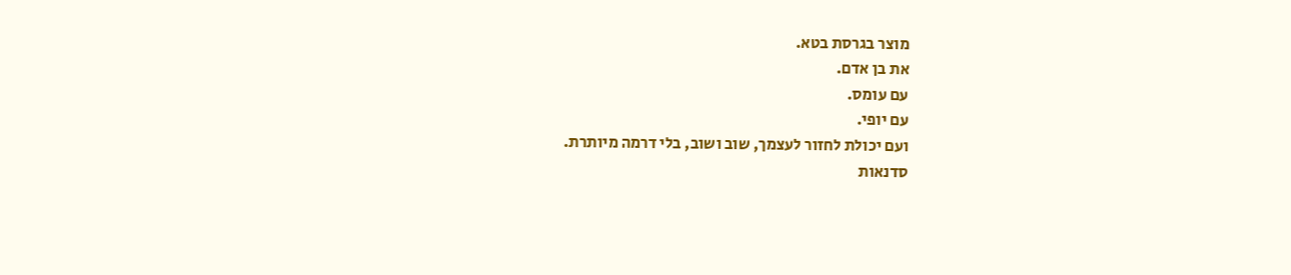מוצר בגרסת בטא.
את בן אדם.
עם עומס.
עם יופי.
ועם יכולת לחזור לעצמך, שוב ושוב, בלי דרמה מיותרת.
סדנאות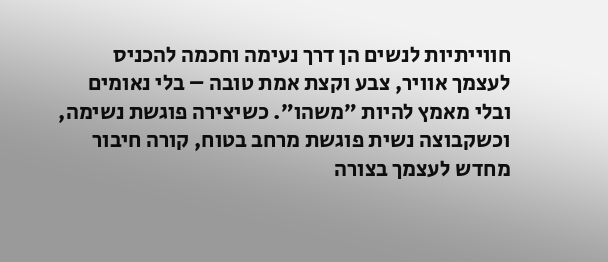חווייתיות לנשים הן דרך נעימה וחכמה להכניס לעצמך אוויר, צבע וקצת אמת טובה – בלי נאומים ובלי מאמץ להיות ״משהו״. כשיצירה פוגשת נשימה, וכשקבוצה נשית פוגשת מרחב בטוח, קורה חיבור מחדש לעצמך בצורה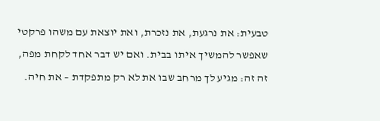טבעית: את נרגעת, את נזכרת, ואת יוצאת עם משהו פרקטי שאפשר להמשיך איתו בבית. ואם יש דבר אחד לקחת מפה, זה זה: מגיע לך מרחב שבו את לא רק מתפקדת – את חיה.